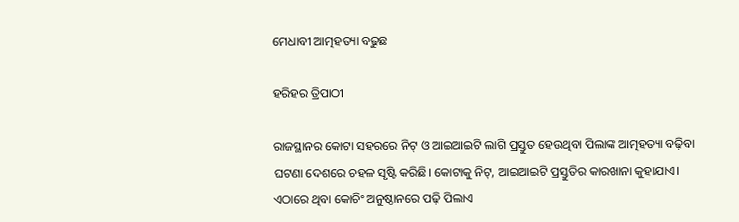ମେଧାବୀ ଆତ୍ମହତ୍ୟା ବଢୁଛ

ହରିହର ତ୍ରିପାଠୀ

ରାଜସ୍ଥାନର କୋଟା ସହରରେ ନିଟ୍‌ ଓ ଆଇଆଇଟି ଲାଗି ପ୍ରସ୍ତୁତ ହେଉଥିବା ପିଲାଙ୍କ ଆତ୍ମହତ୍ୟା ବଢ଼ିବା ଘଟଣା ଦେଶରେ ଚହଳ ସୃଷ୍ଟି କରିଛି। କୋଟାକୁ ନିଟ୍‌, ଆଇଆଇଟି ପ୍ରସ୍ତୁତିର କାରଖାନା କୁହାଯାଏ। ଏଠାରେ ଥିବା କୋଚିଂ ଅନୁଷ୍ଠାନରେ ପଢ଼ି ପିଲାଏ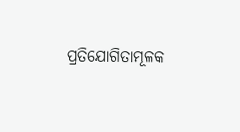ପ୍ରତିଯୋଗିତାମୂଳକ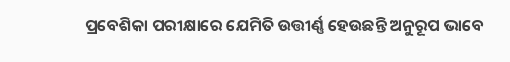ପ୍ରବେଶିକା ପରୀକ୍ଷାରେ ଯେମିତି ଉତ୍ତୀର୍ଣ୍ଣ ହେଉଛନ୍ତି ଅନୁରୂପ ଭାବେ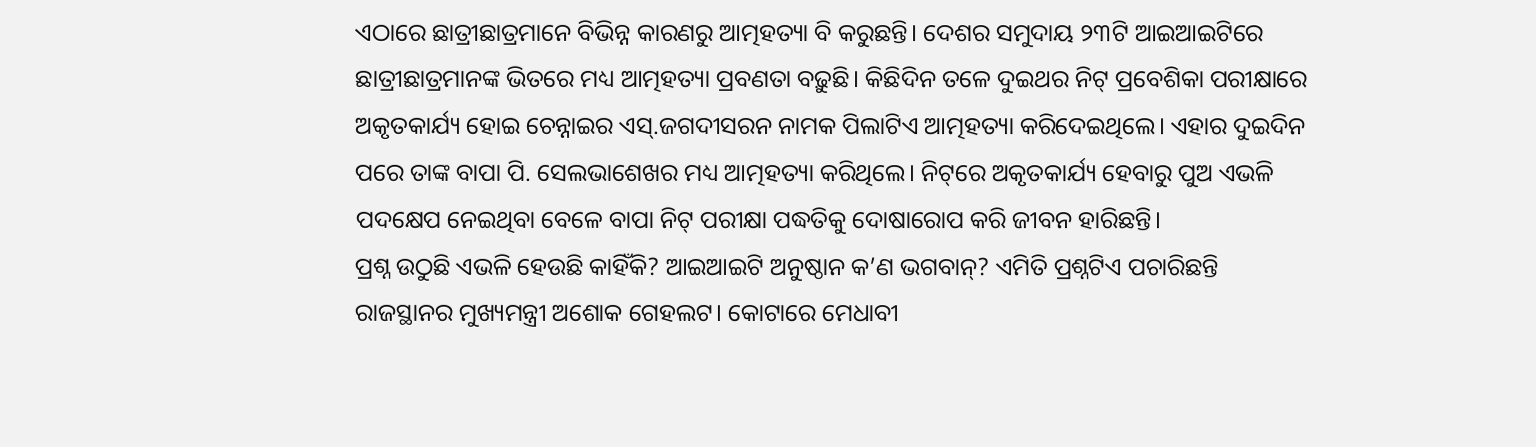ଏଠାରେ ଛାତ୍ରୀଛାତ୍ରମାନେ ବିଭିନ୍ନ କାରଣରୁ ଆତ୍ମହତ୍ୟା ବି କରୁଛନ୍ତି। ଦେଶର ସମୁଦାୟ ୨୩ଟି ଆଇଆଇଟିରେ ଛାତ୍ରୀଛାତ୍ରମାନଙ୍କ ଭିତରେ ମଧ୍ୟ ଆତ୍ମହତ୍ୟା ପ୍ରବଣତା ବଢ଼ୁଛି। କିଛିଦିନ ତଳେ ଦୁଇଥର ନିଟ୍‌ ପ୍ରବେଶିକା ପରୀକ୍ଷାରେ ଅକୃତକାର୍ଯ୍ୟ ହୋଇ ଚେନ୍ନାଇର ଏସ୍‌.ଜଗଦୀସରନ ନାମକ ପିଲାଟିଏ ଆତ୍ମହତ୍ୟା କରିଦେଇଥିଲେ। ଏହାର ଦୁଇଦିନ ପରେ ତାଙ୍କ ବାପା ପି. ସେଲଭାଶେଖର ମଧ୍ୟ ଆତ୍ମହତ୍ୟା କରିଥିଲେ। ନିଟ୍‌ରେ ଅକୃତକାର୍ଯ୍ୟ ହେବାରୁ ପୁଅ ଏଭଳି ପଦକ୍ଷେପ ନେଇଥିବା ବେଳେ ବାପା ନିଟ୍‌ ପରୀକ୍ଷା ପଦ୍ଧତିକୁ ଦୋଷାରୋପ କରି ଜୀବନ ହାରିଛନ୍ତି।
ପ୍ରଶ୍ନ ଉଠୁଛି ଏଭଳି ହେଉଛି କାହିଁକି? ଆଇଆଇଟି ଅନୁଷ୍ଠାନ କ’ଣ ଭଗବାନ୍‌? ଏମିତି ପ୍ରଶ୍ନଟିଏ ପଚାରିଛନ୍ତି ରାଜସ୍ଥାନର ମୁଖ୍ୟମନ୍ତ୍ରୀ ଅଶୋକ ଗେହଲଟ। କୋଟାରେ ମେଧାବୀ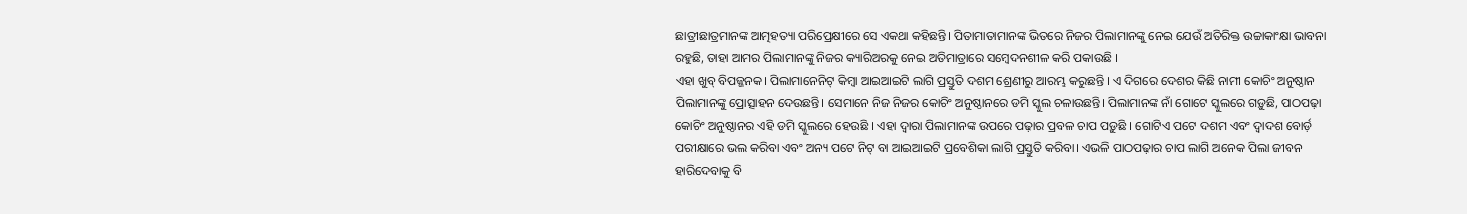ଛାତ୍ରୀଛାତ୍ରମାନଙ୍କ ଆତ୍ମହତ୍ୟା ପରିପ୍ରେକ୍ଷୀରେ ସେ ଏକଥା କହିଛନ୍ତି। ପିତାମାତାମାନଙ୍କ ଭିତରେ ନିଜର ପିଲାମାନଙ୍କୁ ନେଇ ଯେଉଁ ଅତିରିକ୍ତ ଉଚ୍ଚାକାଂକ୍ଷା ଭାବନା ରହୁଛି, ତାହା ଆମର ପିଲାମାନଙ୍କୁ ନିଜର କ୍ୟାରିଅରକୁ ନେଇ ଅତିମାତ୍ରାରେ ସମ୍ବେଦନଶୀଳ କରି ପକାଉଛି ।
ଏହା ଖୁବ୍‌ ବିପଜ୍ଜନକ। ପିଲାମାନେନିଟ୍‌ କିମ୍ବା ଆଇଆଇଟି ଲାଗି ପ୍ରସ୍ତୁତି ଦଶମ ଶ୍ରେଣୀରୁ ଆରମ୍ଭ କରୁଛନ୍ତି । ଏ ଦିଗରେ ଦେଶର କିଛି ନାମୀ କୋଚିଂ ଅନୁଷ୍ଠାନ ପିଲାମାନଙ୍କୁ ପ୍ରୋତ୍ସାହନ ଦେଉଛନ୍ତି। ସେମାନେ ନିଜ ନିଜର କୋଚିଂ ଅନୁଷ୍ଠାନରେ ଡମି ସ୍କୁଲ ଚଳାଉଛନ୍ତି। ପିଲାମାନଙ୍କ ନାଁ ଗୋଟେ ସ୍କୁଲରେ ଗଡ଼ୁଛି, ପାଠପଢ଼ା କୋଚିଂ ଅନୁଷ୍ଠାନର ଏହି ଡମି ସ୍କୁଲରେ ହେଉଛି । ଏହା ଦ୍ୱାରା ପିଲାମାନଙ୍କ ଉପରେ ପଢ଼ାର ପ୍ରବଳ ଚାପ ପଡ଼ୁଛି । ଗୋଟିଏ ପଟେ ଦଶମ ଏବଂ ଦ୍ୱାଦଶ ବୋର୍ଡ଼ ପରୀକ୍ଷାରେ ଭଲ କରିବା ଏବଂ ଅନ୍ୟ ପଟେ ନିଟ୍‌ ବା ଆଇଆଇଟି ପ୍ରବେଶିକା ଲାଗି ପ୍ରସ୍ତୁତି କରିବା। ଏଭଳି ପାଠପଢ଼ାର ଚାପ ଲାଗି ଅନେକ ପିଲା ଜୀବନ ହାରିଦେବାକୁ ବି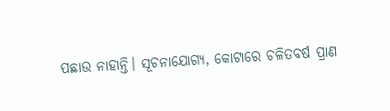ପଛାଉ ନାହାନ୍ତି। ସୂଚନାଯୋଗ୍ୟ, କୋଟାରେ ଚଳିତବର୍ଷ ପ୍ରାଣ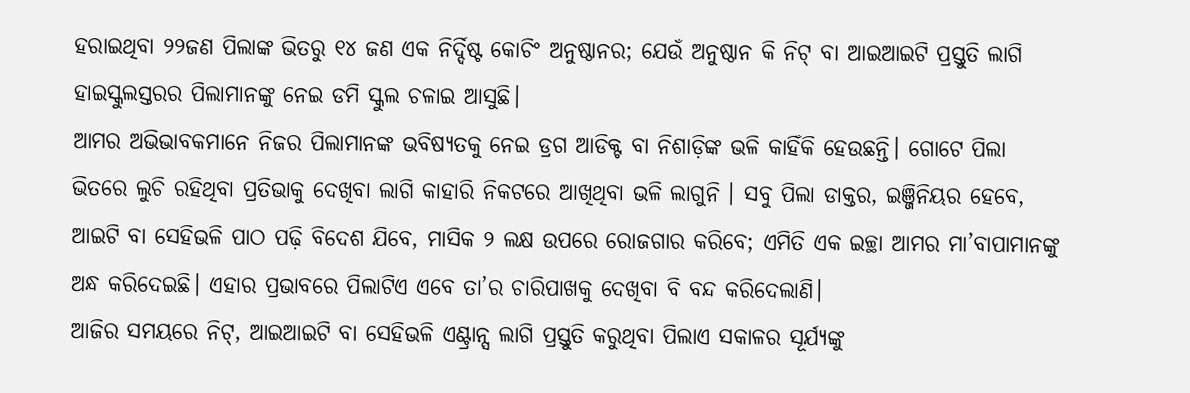ହରାଇଥିବା ୨୨ଜଣ ପିଲାଙ୍କ ଭିତରୁ ୧୪ ଜଣ ଏକ ନିର୍ଦ୍ଦିଷ୍ଟ କୋଚିଂ ଅନୁଷ୍ଠାନର; ଯେଉଁ ଅନୁଷ୍ଠାନ କି ନିଟ୍‌ ବା ଆଇଆଇଟି ପ୍ରସ୍ତୁତି ଲାଗି ହାଇସ୍କୁଲସ୍ତରର ପିଲାମାନଙ୍କୁ ନେଇ ଡମି ସ୍କୁଲ ଚଳାଇ ଆସୁଛି।
ଆମର ଅଭିଭାବକମାନେ ନିଜର ପିଲାମାନଙ୍କ ଭବିଷ୍ୟତକୁ ନେଇ ଡ୍ରଗ ଆଡିକ୍ଟ ବା ନିଶାଡ଼ିଙ୍କ ଭଳି କାହିଁକି ହେଉଛନ୍ତି। ଗୋଟେ ପିଲା ଭିତରେ ଲୁଚି ରହିଥିବା ପ୍ରତିଭାକୁ ଦେଖିବା ଲାଗି କାହାରି ନିକଟରେ ଆଖିଥିବା ଭଳି ଲାଗୁନି । ସବୁ ପିଲା ଡାକ୍ତର, ଇଞ୍ଜିନିୟର ହେବେ, ଆଇଟି ବା ସେହିଭଳି ପାଠ ପଢ଼ି ବିଦେଶ ଯିବେ, ମାସିକ ୨ ଲକ୍ଷ ଉପରେ ରୋଜଗାର କରିବେ; ଏମିତି ଏକ ଇଚ୍ଛା ଆମର ମା’ବାପାମାନଙ୍କୁ ଅନ୍ଧ କରିଦେଇଛି। ଏହାର ପ୍ରଭାବରେ ପିଲାଟିଏ ଏବେ ତା’ର ଚାରିପାଖକୁ ଦେଖିବା ବି ବନ୍ଦ କରିଦେଲାଣି।
ଆଜିର ସମୟରେ ନିଟ୍‌, ଆଇଆଇଟି ବା ସେହିଭଳି ଏଣ୍ଟ୍ରାନ୍ସ ଲାଗି ପ୍ରସ୍ତୁତି କରୁଥିବା ପିଲାଏ ସକାଳର ସୂର୍ଯ୍ୟଙ୍କୁ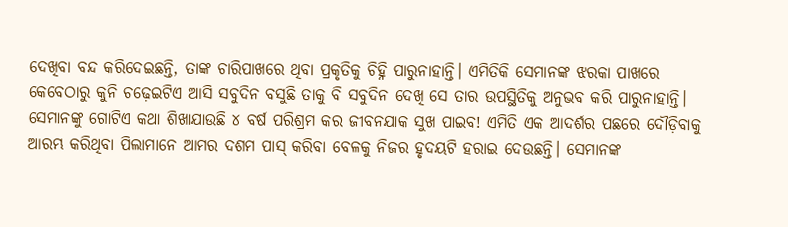ଦେଖିବା ବନ୍ଦ କରିଦେଇଛନ୍ତି, ତାଙ୍କ ଚାରିପାଖରେ ଥିବା ପ୍ରକୃତିକୁ ଚିହ୍ନି ପାରୁନାହାନ୍ତି। ଏମିତିକି ସେମାନଙ୍କ ଝରକା ପାଖରେ କେବେଠାରୁ କୁନି ଚଢ଼େଇଟିଏ ଆସି ସବୁଦିନ ବସୁଛି ତାକୁ ବି ସବୁଦିନ ଦେଖି ସେ ତାର ଉପସ୍ଥିତିକୁ ଅନୁଭବ କରି ପାରୁନାହାନ୍ତି। ସେମାନଙ୍କୁ ଗୋଟିଏ କଥା ଶିଖାଯାଉଛି ୪ ବର୍ଷ ପରିଶ୍ରମ କର ଜୀବନଯାକ ସୁଖ ପାଇବ! ଏମିତି ଏକ ଆଦର୍ଶର ପଛରେ ଦୌଡ଼ିବାକୁ ଆରମ୍ଭ କରିଥିବା ପିଲାମାନେ ଆମର ଦଶମ ପାସ୍‌ କରିବା ବେଳକୁ ନିଜର ହୃଦୟଟି ହରାଇ ଦେଉଛନ୍ତି। ସେମାନଙ୍କ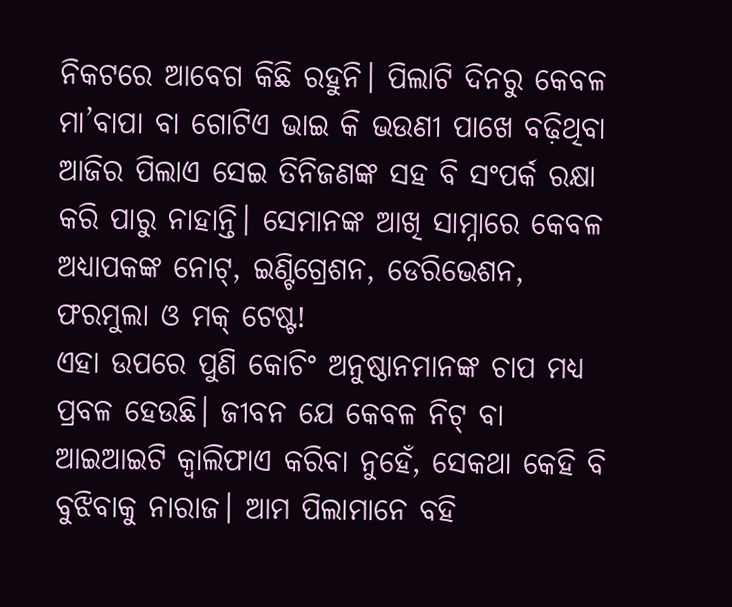ନିକଟରେ ଆବେଗ କିଛି ରହୁନି। ପିଲାଟି ଦିନରୁ କେବଳ ମା’ବାପା ବା ଗୋଟିଏ ଭାଇ କି ଭଉଣୀ ପାଖେ ବଢ଼ିଥିବା ଆଜିର ପିଲାଏ ସେଇ ତିନିଜଣଙ୍କ ସହ ବି ସଂପର୍କ ରକ୍ଷା କରି ପାରୁ ନାହାନ୍ତି। ସେମାନଙ୍କ ଆଖି ସାମ୍ନାରେ କେବଳ ଅଧ୍ୟାପକଙ୍କ ନୋଟ୍‌, ଇଣ୍ଟିଗ୍ରେଶନ, ଡେରିଭେଶନ, ଫରମୁଲା ଓ ମକ୍‌ ଟେଷ୍ଟ!
ଏହା ଉପରେ ପୁଣି କୋଚିଂ ଅନୁଷ୍ଠାନମାନଙ୍କ ଚାପ ମଧ୍ୟ ପ୍ରବଳ ହେଉଛି। ଜୀବନ ଯେ କେବଳ ନିଟ୍‌ ବା ଆଇଆଇଟି କ୍ୱାଲିଫାଏ କରିବା ନୁହେଁ, ସେକଥା କେହି ବି ବୁଝିବାକୁ ନାରାଜ। ଆମ ପିଲାମାନେ ବହି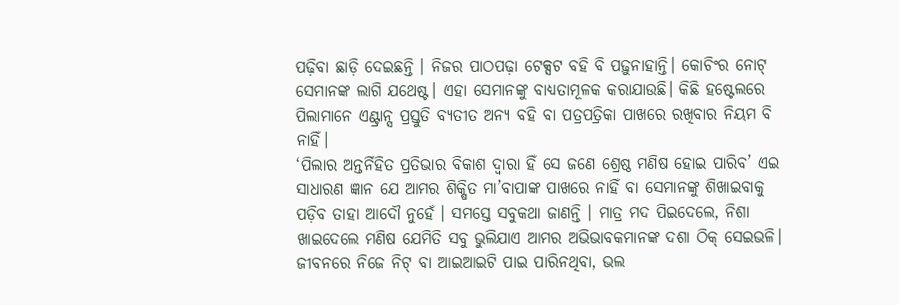ପଢ଼ିବା ଛାଡ଼ି ଦେଇଛନ୍ତି । ନିଜର ପାଠପଢ଼ା ଟେକ୍ସଟ ବହି ବି ପଢ଼ୁନାହାନ୍ତି। କୋଚିଂର ନୋଟ୍‌ ସେମାନଙ୍କ ଲାଗି ଯଥେଷ୍ଟ। ଏହା ସେମାନଙ୍କୁ ବାଧ୍ୟତାମୂଳକ କରାଯାଉଛି। କିଛି ହଷ୍ଟେଲରେ ପିଲାମାନେ ଏଣ୍ଟ୍ରାନ୍ସ ପ୍ରସ୍ତୁତି ବ୍ୟତୀତ ଅନ୍ୟ ବହି ବା ପତ୍ରପତ୍ରିକା ପାଖରେ ରଖିବାର ନିୟମ ବି ନାହିଁ।
‘ପିଲାର ଅନ୍ତର୍ନିହିତ ପ୍ରତିଭାର ବିକାଶ ଦ୍ୱାରା ହିଁ ସେ ଜଣେ ଶ୍ରେଷ୍ଠ ମଣିଷ ହୋଇ ପାରିବ’ ଏଇ ସାଧାରଣ ଜ୍ଞାନ ଯେ ଆମର ଶିକ୍ଷିତ ମା’ବାପାଙ୍କ ପାଖରେ ନାହିଁ ବା ସେମାନଙ୍କୁ ଶିଖାଇବାକୁ ପଡ଼ିବ ତାହା ଆଦୌ ନୁହେଁ । ସମସ୍ତେ ସବୁକଥା ଜାଣନ୍ତି । ମାତ୍ର ମଦ ପିଇଦେଲେ, ନିଶା ଖାଇଦେଲେ ମଣିଷ ଯେମିତି ସବୁ ଭୁଲିଯାଏ ଆମର ଅଭିଭାବକମାନଙ୍କ ଦଶା ଠିକ୍‌ ସେଇଭଳି। ଜୀବନରେ ନିଜେ ନିଟ୍‌ ବା ଆଇଆଇଟି ପାଇ ପାରିନଥିବା, ଭଲ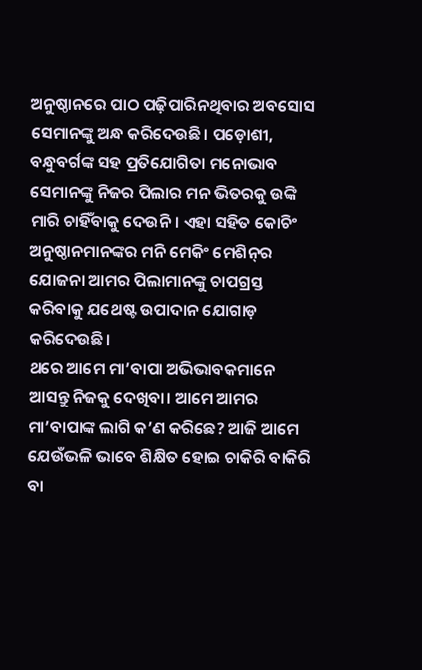ଅନୁଷ୍ଠାନରେ ପାଠ ପଢ଼ିପାରିନଥିବାର ଅବସୋସ ସେମାନଙ୍କୁ ଅନ୍ଧ କରିଦେଉଛି। ପଡ଼ୋଶୀ, ବନ୍ଧୁବର୍ଗଙ୍କ ସହ ପ୍ରତିଯୋଗିତା ମନୋଭାବ ସେମାନଙ୍କୁ ନିଜର ପିଲାର ମନ ଭିତରକୁ ଉଙ୍କି ମାରି ଚାହିଁବାକୁ ଦେଉନି। ଏହା ସହିତ କୋଚିଂ ଅନୁଷ୍ଠାନମାନଙ୍କର ମନି ମେକିଂ ମେଶିନ୍‌ର ଯୋଜନା ଆମର ପିଲାମାନଙ୍କୁ ଚାପଗ୍ରସ୍ତ କରିବାକୁ ଯଥେଷ୍ଟ ଉପାଦାନ ଯୋଗାଡ଼ କରିଦେଉଛି।
ଥରେ ଆମେ ମା’ବାପା ଅଭିଭାବକମାନେ ଆସନ୍ତୁ ନିଜକୁ ଦେଖିବା। ଆମେ ଆମର ମା’ବାପାଙ୍କ ଲାଗି କ’ଣ କରିଛେ? ଆଜି ଆମେ ଯେଉଁଭଳି ଭାବେ ଶିକ୍ଷିତ ହୋଇ ଚାକିରି ବାକିରି ବା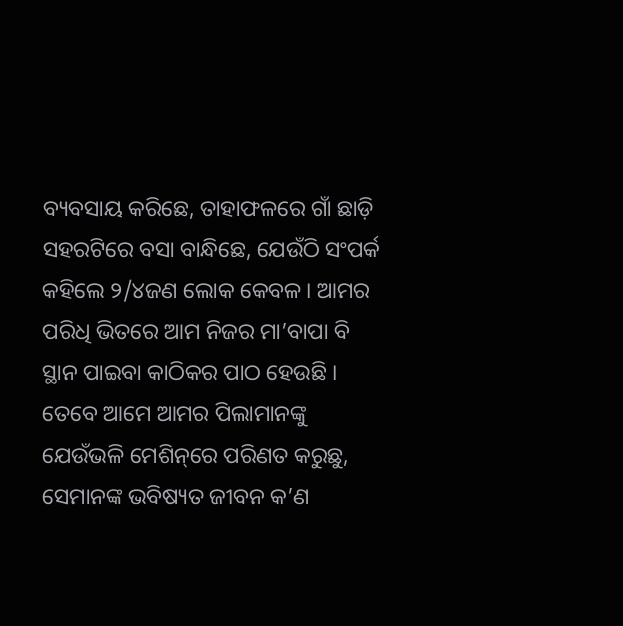ବ୍ୟବସାୟ କରିଛେ, ତାହାଫଳରେ ଗାଁ ଛାଡ଼ି ସହରଟିରେ ବସା ବାନ୍ଧିଛେ, ଯେଉଁଠି ସଂପର୍କ କହିଲେ ୨/୪ଜଣ ଲୋକ କେବଳ। ଆମର ପରିଧି ଭିତରେ ଆମ ନିଜର ମା’ବାପା ବି ସ୍ଥାନ ପାଇବା କାଠିକର ପାଠ ହେଉଛି । ତେବେ ଆମେ ଆମର ପିଲାମାନଙ୍କୁ ଯେଉଁଭଳି ମେଶିନ୍‌ରେ ପରିଣତ କରୁଛୁ, ସେମାନଙ୍କ ଭବିଷ୍ୟତ ଜୀବନ କ’ଣ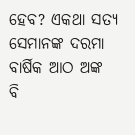ହେବ? ଏକଥା ସତ୍ୟ ସେମାନଙ୍କ ଦରମା ବାର୍ଷିକ ଆଠ ଅଙ୍କ ବି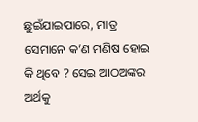ଛୁଇଁଯାଇପାରେ, ମାତ୍ର ସେମାନେ କ’ଣ ମଣିଷ ହୋଇ କି ଥିବେ ? ସେଇ ଆଠଅଙ୍କର ଅର୍ଥକୁ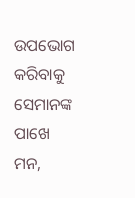ଉପଭୋଗ କରିବାକୁ ସେମାନଙ୍କ ପାଖେ ମନ,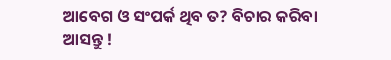ଆବେଗ ଓ ସଂପର୍କ ଥିବ ତ? ବିଚାର କରିବା ଆସନ୍ତୁ !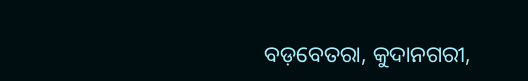ବଡ଼ବେତରା, କୁଦାନଗରୀ,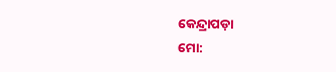କେନ୍ଦ୍ରାପଡ଼ା
ମୋ: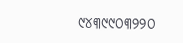୯୪୩୯୯୦୩୨୨୦